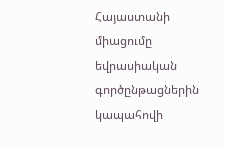Հայաստանի միացումը եվրասիական գործընթացներին կապահովի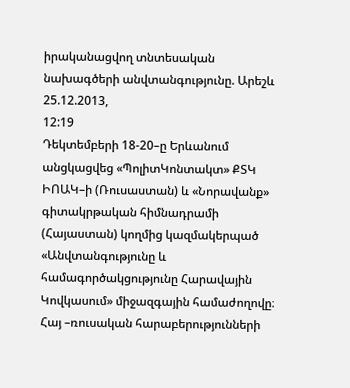իրականացվող տնտեսական նախագծերի անվտանգությունը. Արեշև
25.12.2013,
12:19
Դեկտեմբերի 18-20–ը Երևանում անցկացվեց «ՊոլիտԿոնտակտ» ՔՏԿ ԻՈԱԿ–ի (Ռուսաստան) և «Նորավանք» գիտակրթական հիմնադրամի (Հայաստան) կողմից կազմակերպած «Անվտանգությունը և համագործակցությունը Հարավային Կովկասում» միջազգային համաժողովը։ Հայ –ռուսական հարաբերությունների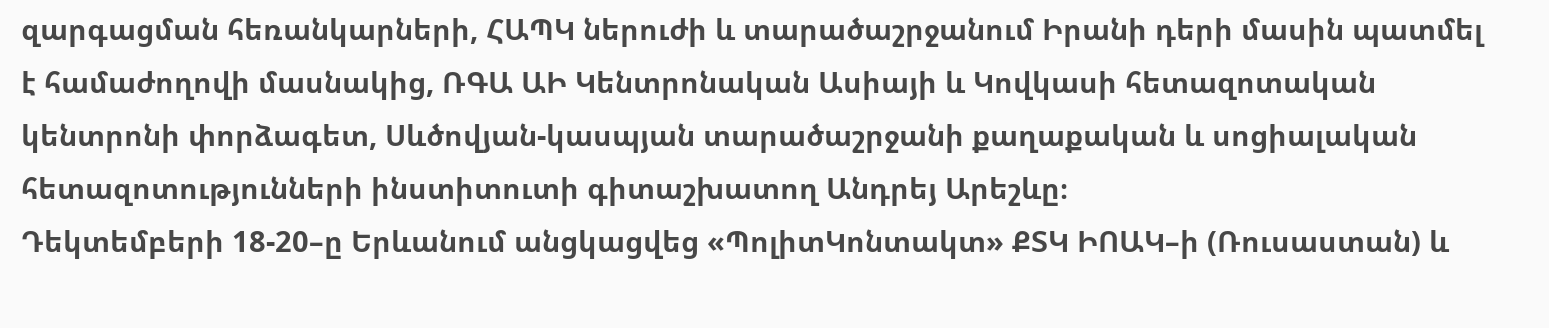զարգացման հեռանկարների, ՀԱՊԿ ներուժի և տարածաշրջանում Իրանի դերի մասին պատմել է համաժողովի մասնակից, ՌԳԱ ԱԻ Կենտրոնական Ասիայի և Կովկասի հետազոտական կենտրոնի փորձագետ, Սևծովյան-կասպյան տարածաշրջանի քաղաքական և սոցիալական հետազոտությունների ինստիտուտի գիտաշխատող Անդրեյ Արեշևը։
Դեկտեմբերի 18-20–ը Երևանում անցկացվեց «ՊոլիտԿոնտակտ» ՔՏԿ ԻՈԱԿ–ի (Ռուսաստան) և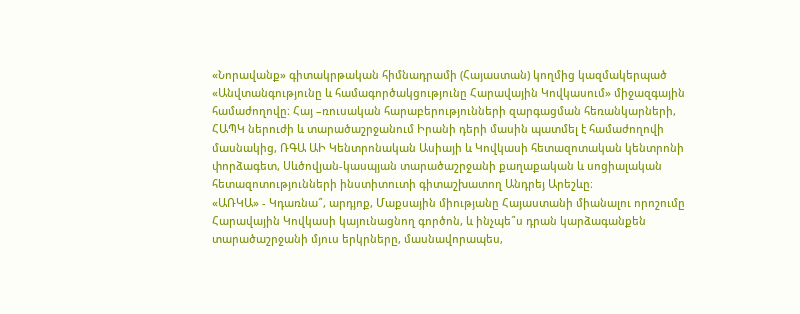«Նորավանք» գիտակրթական հիմնադրամի (Հայաստան) կողմից կազմակերպած «Անվտանգությունը և համագործակցությունը Հարավային Կովկասում» միջազգային համաժողովը։ Հայ –ռուսական հարաբերությունների զարգացման հեռանկարների, ՀԱՊԿ ներուժի և տարածաշրջանում Իրանի դերի մասին պատմել է համաժողովի մասնակից, ՌԳԱ ԱԻ Կենտրոնական Ասիայի և Կովկասի հետազոտական կենտրոնի փորձագետ, Սևծովյան-կասպյան տարածաշրջանի քաղաքական և սոցիալական հետազոտությունների ինստիտուտի գիտաշխատող Անդրեյ Արեշևը։
«ԱՌԿԱ» - Կդառնա՞, արդյոք, Մաքսային միությանը Հայաստանի միանալու որոշումը Հարավային Կովկասի կայունացնող գործոն, և ինչպե՞ս դրան կարձագանքեն տարածաշրջանի մյուս երկրները, մասնավորապես,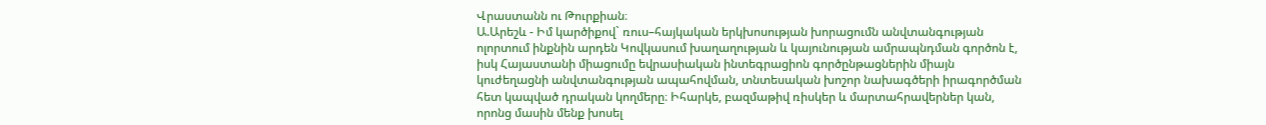Վրաստանն ու Թուրքիան։
Ա.Արեշև - Իմ կարծիքով` ռուս–հայկական երկխոսության խորացումն անվտանգության ոլորտում ինքնին արդեն Կովկասում խաղաղության և կայունության ամրապնդման գործոն է, իսկ Հայաստանի միացումը եվրասիական ինտեգրացիոն գործընթացներին միայն կուժեղացնի անվտանգության ապահովման, տնտեսական խոշոր նախագծերի իրագործման հետ կապված դրական կողմերը։ Իհարկե, բազմաթիվ ռիսկեր և մարտահրավերներ կան, որոնց մասին մենք խոսել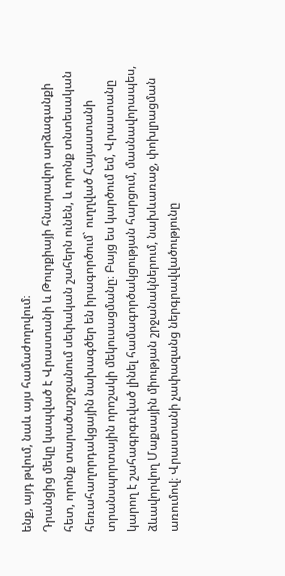ենք, այդ թվում, նաև այս համաժողովում։
Դրանցից մեկը կապված է Վրաստանի և Թուրքիայի հնարավոր արձագանքի հետ, որոնք տարածաշրջանում սեփական շահերն ունեն, և որոնք տնտեսական հեռահաղորդակցային նախագծեր են իրագործում` ուղղված Հայաստանի տրանսպորտային որոշակի մեկուսացմանը։ Բայց ես կարծում եմ, Վրաստանը կարող է շահագրգռված լինել համագործակցության հարցում, մասնավորապես, ձևավորվող Մաքսային միության շրջանակներում, նախևառաջ, փոխլրացման առումով։ Վրաստանի չափազանց ներգրավվածությունը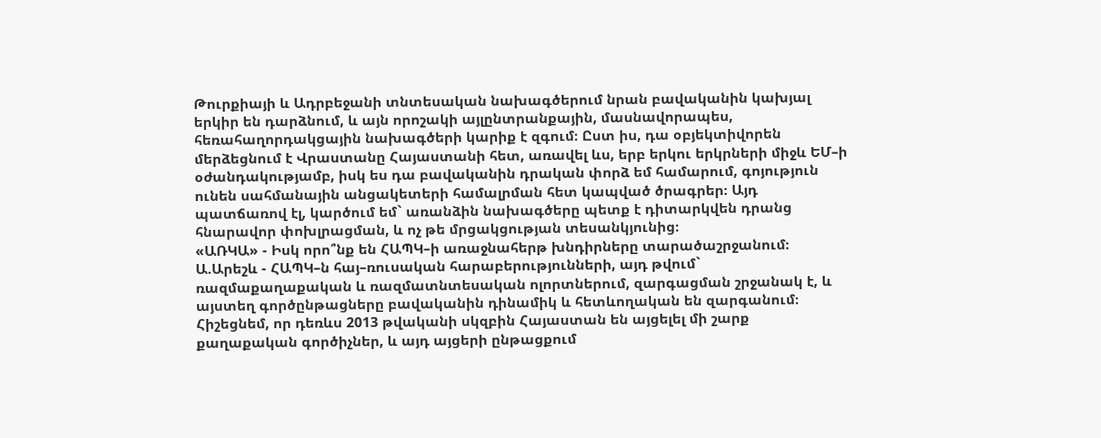Թուրքիայի և Ադրբեջանի տնտեսական նախագծերում նրան բավականին կախյալ երկիր են դարձնում, և այն որոշակի այլընտրանքային, մասնավորապես, հեռահաղորդակցային նախագծերի կարիք է զգում։ Ըստ իս, դա օբյեկտիվորեն մերձեցնում է Վրաստանը Հայաստանի հետ, առավել ևս, երբ երկու երկրների միջև ԵՄ–ի օժանդակությամբ, իսկ ես դա բավականին դրական փորձ եմ համարում, գոյություն ունեն սահմանային անցակետերի համալրման հետ կապված ծրագրեր։ Այդ պատճառով էլ, կարծում եմ` առանձին նախագծերը պետք է դիտարկվեն դրանց հնարավոր փոխլրացման, և ոչ թե մրցակցության տեսանկյունից։
«ԱՌԿԱ» - Իսկ որո՞նք են ՀԱՊԿ–ի առաջնահերթ խնդիրները տարածաշրջանում։
Ա.Արեշև - ՀԱՊԿ–ն հայ–ռուսական հարաբերությունների, այդ թվում` ռազմաքաղաքական և ռազմատնտեսական ոլորտներում, զարգացման շրջանակ է, և այստեղ գործընթացները բավականին դինամիկ և հետևողական են զարգանում։ Հիշեցնեմ, որ դեռևս 2013 թվականի սկզբին Հայաստան են այցելել մի շարք քաղաքական գործիչներ, և այդ այցերի ընթացքում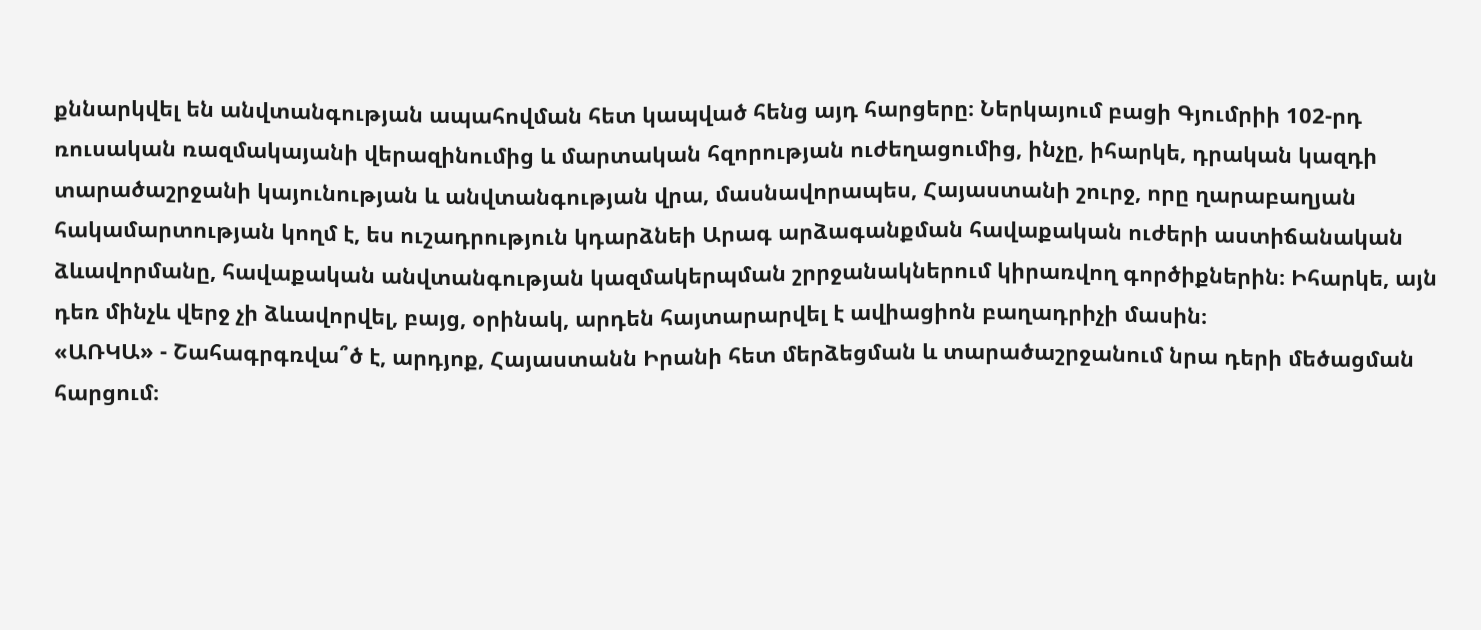քննարկվել են անվտանգության ապահովման հետ կապված հենց այդ հարցերը։ Ներկայում բացի Գյումրիի 102-րդ ռուսական ռազմակայանի վերազինումից և մարտական հզորության ուժեղացումից, ինչը, իհարկե, դրական կազդի տարածաշրջանի կայունության և անվտանգության վրա, մասնավորապես, Հայաստանի շուրջ, որը ղարաբաղյան հակամարտության կողմ է, ես ուշադրություն կդարձնեի Արագ արձագանքման հավաքական ուժերի աստիճանական ձևավորմանը, հավաքական անվտանգության կազմակերպման շրրջանակներում կիրառվող գործիքներին։ Իհարկե, այն դեռ մինչև վերջ չի ձևավորվել, բայց, օրինակ, արդեն հայտարարվել է ավիացիոն բաղադրիչի մասին։
«ԱՌԿԱ» - Շահագրգռվա՞ծ է, արդյոք, Հայաստանն Իրանի հետ մերձեցման և տարածաշրջանում նրա դերի մեծացման հարցում։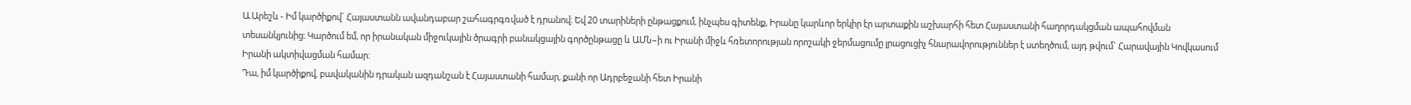Ա.Արեշև - Իմ կարծիքով` Հայաստանն ավանդաբար շահագրգռված է դրանով։ Եվ 20 տարիների ընթացքում, ինչպես գիտենք, Իրանը կարևոր երկիր էր արտաքին աշխարհի հետ Հայաստանի հաղորդակցման ապահովման տեսանկյունից։ Կարծում եմ, որ իրանական միջուկային ծրագրի բանակցային գործընթացը և ԱՄՆ–ի ու Իրանի միջև հռետորության որոշակի ջերմացումը լրացուցիչ հնարավորություններ է ստեղծում, այդ թվում` Հարավային Կովկասում Իրանի ակտիվացման համար։
Դա, իմ կարծիքով, բավականին դրական ազդանշան է Հայաստանի համար, քանի որ Ադրբեջանի հետ Իրանի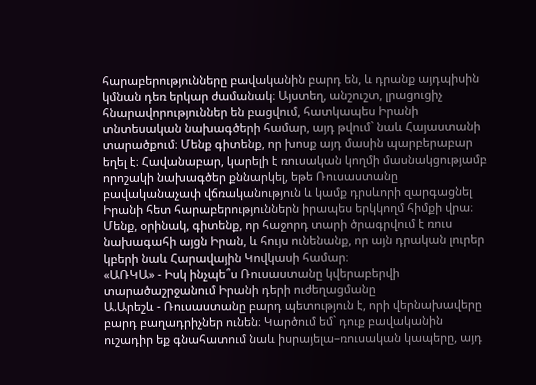հարաբերությունները բավականին բարդ են, և դրանք այդպիսին կմնան դեռ երկար ժամանակ։ Այստեղ, անշուշտ, լրացուցիչ հնարավորություններ են բացվում, հատկապես Իրանի տնտեսական նախագծերի համար, այդ թվում` նաև Հայաստանի տարածքում։ Մենք գիտենք, որ խոսք այդ մասին պարբերաբար եղել է։ Հավանաբար, կարելի է ռուսական կողմի մասնակցությամբ որոշակի նախագծեր քննարկել, եթե Ռուսաստանը բավականաչափ վճռականություն և կամք դրսևորի զարգացնել Իրանի հետ հարաբերություններն իրապես երկկողմ հիմքի վրա։ Մենք, օրինակ, գիտենք, որ հաջորդ տարի ծրագրվում է ռուս նախագահի այցն Իրան, և հույս ունենանք, որ այն դրական լուրեր կբերի նաև Հարավային Կովկասի համար։
«ԱՌԿԱ» - Իսկ ինչպե՞ս Ռուսաստանը կվերաբերվի տարածաշրջանում Իրանի դերի ուժեղացմանը
Ա.Արեշև - Ռուսաստանը բարդ պետություն է, որի վերնախավերը բարդ բաղադրիչներ ունեն։ Կարծում եմ` դուք բավականին ուշադիր եք գնահատում նաև իսրայելա–ռուսական կապերը, այդ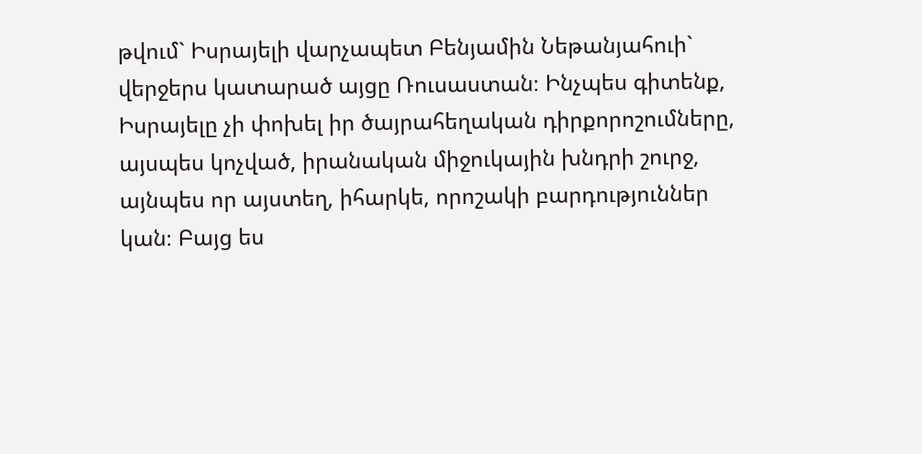թվում` Իսրայելի վարչապետ Բենյամին Նեթանյահուի` վերջերս կատարած այցը Ռուսաստան։ Ինչպես գիտենք, Իսրայելը չի փոխել իր ծայրահեղական դիրքորոշումները, այսպես կոչված, իրանական միջուկային խնդրի շուրջ, այնպես որ այստեղ, իհարկե, որոշակի բարդություններ կան։ Բայց ես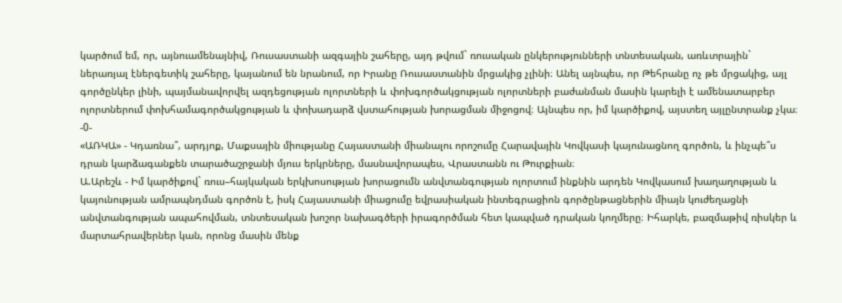կարծում եմ, որ, այնուամենայնիվ, Ռուսաստանի ազգային շահերը, այդ թվում` ռուսական ընկերությունների տնտեսական, առևտրային` ներառյալ էներգետիկ շահերը, կայանում են նրանում, որ Իրանը Ռուսաստանին մրցակից չլինի։ Անել այնպես, որ Թեհրանը ոչ թե մրցակից, այլ գործընկեր լինի, պայմանավորվել ազդեցության ոլորտների և փոխգործակցության ոլորտների բաժանման մասին կարելի է ամենատարբեր ոլորտներում փոխհամագործակցության և փոխադարձ վստահության խորացման միջոցով։ Այնպես որ, իմ կարծիքով, այստեղ այլընտրանք չկա։ -0-
«ԱՌԿԱ» - Կդառնա՞, արդյոք, Մաքսային միությանը Հայաստանի միանալու որոշումը Հարավային Կովկասի կայունացնող գործոն, և ինչպե՞ս դրան կարձագանքեն տարածաշրջանի մյուս երկրները, մասնավորապես, Վրաստանն ու Թուրքիան։
Ա.Արեշև - Իմ կարծիքով` ռուս–հայկական երկխոսության խորացումն անվտանգության ոլորտում ինքնին արդեն Կովկասում խաղաղության և կայունության ամրապնդման գործոն է, իսկ Հայաստանի միացումը եվրասիական ինտեգրացիոն գործընթացներին միայն կուժեղացնի անվտանգության ապահովման, տնտեսական խոշոր նախագծերի իրագործման հետ կապված դրական կողմերը։ Իհարկե, բազմաթիվ ռիսկեր և մարտահրավերներ կան, որոնց մասին մենք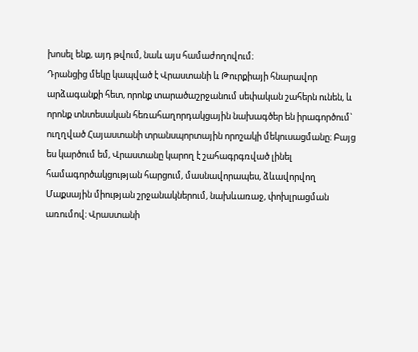խոսել ենք, այդ թվում, նաև այս համաժողովում։
Դրանցից մեկը կապված է Վրաստանի և Թուրքիայի հնարավոր արձագանքի հետ, որոնք տարածաշրջանում սեփական շահերն ունեն, և որոնք տնտեսական հեռահաղորդակցային նախագծեր են իրագործում` ուղղված Հայաստանի տրանսպորտային որոշակի մեկուսացմանը։ Բայց ես կարծում եմ, Վրաստանը կարող է շահագրգռված լինել համագործակցության հարցում, մասնավորապես, ձևավորվող Մաքսային միության շրջանակներում, նախևառաջ, փոխլրացման առումով։ Վրաստանի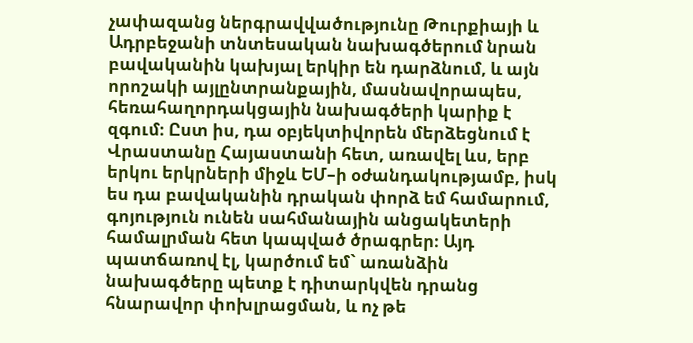չափազանց ներգրավվածությունը Թուրքիայի և Ադրբեջանի տնտեսական նախագծերում նրան բավականին կախյալ երկիր են դարձնում, և այն որոշակի այլընտրանքային, մասնավորապես, հեռահաղորդակցային նախագծերի կարիք է զգում։ Ըստ իս, դա օբյեկտիվորեն մերձեցնում է Վրաստանը Հայաստանի հետ, առավել ևս, երբ երկու երկրների միջև ԵՄ–ի օժանդակությամբ, իսկ ես դա բավականին դրական փորձ եմ համարում, գոյություն ունեն սահմանային անցակետերի համալրման հետ կապված ծրագրեր։ Այդ պատճառով էլ, կարծում եմ` առանձին նախագծերը պետք է դիտարկվեն դրանց հնարավոր փոխլրացման, և ոչ թե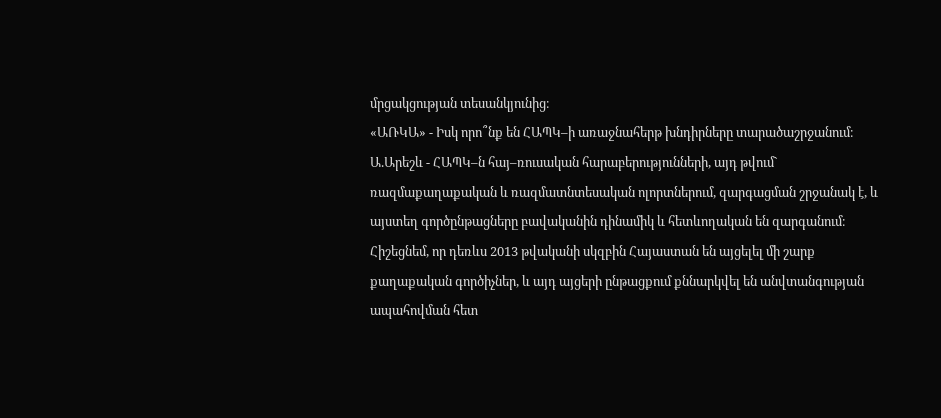մրցակցության տեսանկյունից։
«ԱՌԿԱ» - Իսկ որո՞նք են ՀԱՊԿ–ի առաջնահերթ խնդիրները տարածաշրջանում։
Ա.Արեշև - ՀԱՊԿ–ն հայ–ռուսական հարաբերությունների, այդ թվում` ռազմաքաղաքական և ռազմատնտեսական ոլորտներում, զարգացման շրջանակ է, և այստեղ գործընթացները բավականին դինամիկ և հետևողական են զարգանում։ Հիշեցնեմ, որ դեռևս 2013 թվականի սկզբին Հայաստան են այցելել մի շարք քաղաքական գործիչներ, և այդ այցերի ընթացքում քննարկվել են անվտանգության ապահովման հետ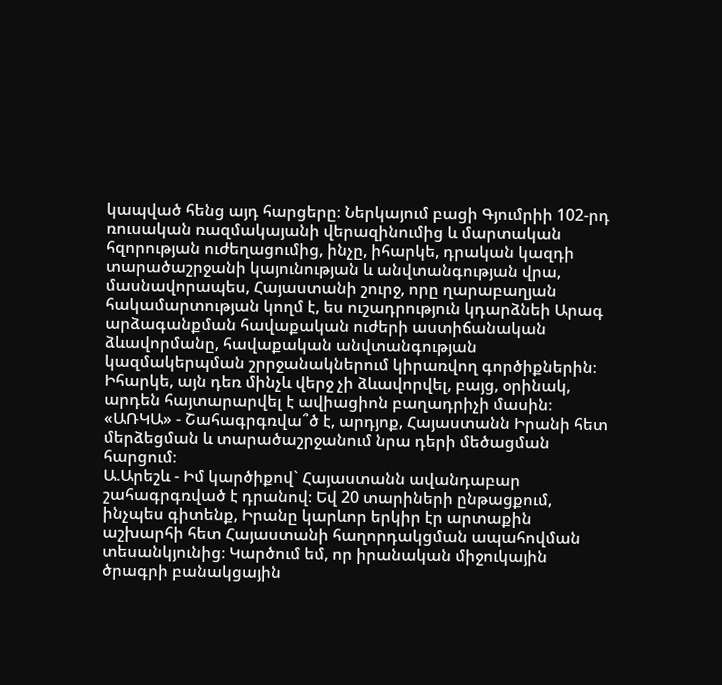կապված հենց այդ հարցերը։ Ներկայում բացի Գյումրիի 102-րդ ռուսական ռազմակայանի վերազինումից և մարտական հզորության ուժեղացումից, ինչը, իհարկե, դրական կազդի տարածաշրջանի կայունության և անվտանգության վրա, մասնավորապես, Հայաստանի շուրջ, որը ղարաբաղյան հակամարտության կողմ է, ես ուշադրություն կդարձնեի Արագ արձագանքման հավաքական ուժերի աստիճանական ձևավորմանը, հավաքական անվտանգության կազմակերպման շրրջանակներում կիրառվող գործիքներին։ Իհարկե, այն դեռ մինչև վերջ չի ձևավորվել, բայց, օրինակ, արդեն հայտարարվել է ավիացիոն բաղադրիչի մասին։
«ԱՌԿԱ» - Շահագրգռվա՞ծ է, արդյոք, Հայաստանն Իրանի հետ մերձեցման և տարածաշրջանում նրա դերի մեծացման հարցում։
Ա.Արեշև - Իմ կարծիքով` Հայաստանն ավանդաբար շահագրգռված է դրանով։ Եվ 20 տարիների ընթացքում, ինչպես գիտենք, Իրանը կարևոր երկիր էր արտաքին աշխարհի հետ Հայաստանի հաղորդակցման ապահովման տեսանկյունից։ Կարծում եմ, որ իրանական միջուկային ծրագրի բանակցային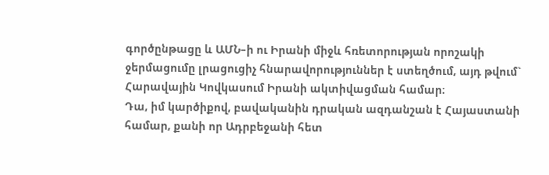գործընթացը և ԱՄՆ–ի ու Իրանի միջև հռետորության որոշակի ջերմացումը լրացուցիչ հնարավորություններ է ստեղծում, այդ թվում` Հարավային Կովկասում Իրանի ակտիվացման համար։
Դա, իմ կարծիքով, բավականին դրական ազդանշան է Հայաստանի համար, քանի որ Ադրբեջանի հետ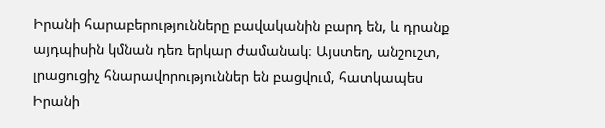Իրանի հարաբերությունները բավականին բարդ են, և դրանք այդպիսին կմնան դեռ երկար ժամանակ։ Այստեղ, անշուշտ, լրացուցիչ հնարավորություններ են բացվում, հատկապես Իրանի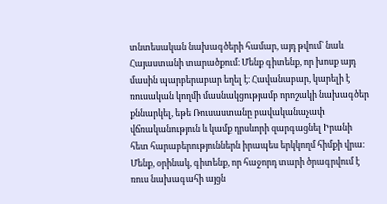տնտեսական նախագծերի համար, այդ թվում` նաև Հայաստանի տարածքում։ Մենք գիտենք, որ խոսք այդ մասին պարբերաբար եղել է։ Հավանաբար, կարելի է ռուսական կողմի մասնակցությամբ որոշակի նախագծեր քննարկել, եթե Ռուսաստանը բավականաչափ վճռականություն և կամք դրսևորի զարգացնել Իրանի հետ հարաբերություններն իրապես երկկողմ հիմքի վրա։ Մենք, օրինակ, գիտենք, որ հաջորդ տարի ծրագրվում է ռուս նախագահի այցն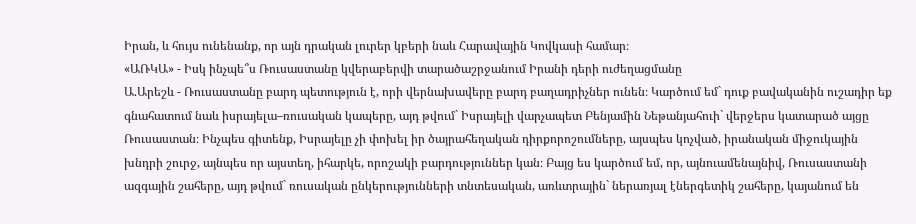Իրան, և հույս ունենանք, որ այն դրական լուրեր կբերի նաև Հարավային Կովկասի համար։
«ԱՌԿԱ» - Իսկ ինչպե՞ս Ռուսաստանը կվերաբերվի տարածաշրջանում Իրանի դերի ուժեղացմանը
Ա.Արեշև - Ռուսաստանը բարդ պետություն է, որի վերնախավերը բարդ բաղադրիչներ ունեն։ Կարծում եմ` դուք բավականին ուշադիր եք գնահատում նաև իսրայելա–ռուսական կապերը, այդ թվում` Իսրայելի վարչապետ Բենյամին Նեթանյահուի` վերջերս կատարած այցը Ռուսաստան։ Ինչպես գիտենք, Իսրայելը չի փոխել իր ծայրահեղական դիրքորոշումները, այսպես կոչված, իրանական միջուկային խնդրի շուրջ, այնպես որ այստեղ, իհարկե, որոշակի բարդություններ կան։ Բայց ես կարծում եմ, որ, այնուամենայնիվ, Ռուսաստանի ազգային շահերը, այդ թվում` ռուսական ընկերությունների տնտեսական, առևտրային` ներառյալ էներգետիկ շահերը, կայանում են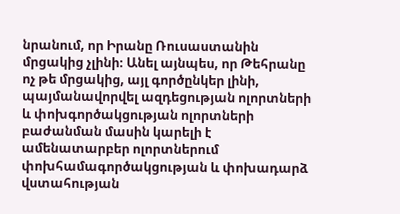նրանում, որ Իրանը Ռուսաստանին մրցակից չլինի։ Անել այնպես, որ Թեհրանը ոչ թե մրցակից, այլ գործընկեր լինի, պայմանավորվել ազդեցության ոլորտների և փոխգործակցության ոլորտների բաժանման մասին կարելի է ամենատարբեր ոլորտներում փոխհամագործակցության և փոխադարձ վստահության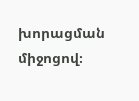խորացման միջոցով։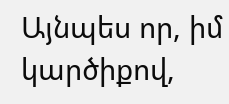Այնպես որ, իմ կարծիքով,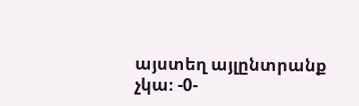այստեղ այլընտրանք չկա։ -0-